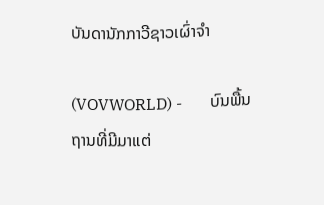ບັນດານັກກາວີຊາວເຜົ່າຈຳ

(VOVWORLD) -       ບົນພື້ນຖານທີ່ມີມາແຕ່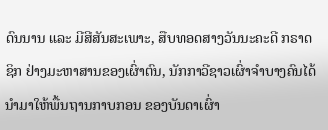ດົນນານ ແລະ ມີສີສັນສະເພາະ, ສືບທອດສາງວັນນະຄະດີ ກຣາດຊິກ ຢ່າງມະຫາສານຂອງເຜົ່າຕົນ, ນັກກາວີຊາວເຜົ່າຈຳບາງຄົນໄດ້ນຳມາໃຫ້ພື້ນຖານກາບກອນ ຂອງບັນດາເຜົ່າ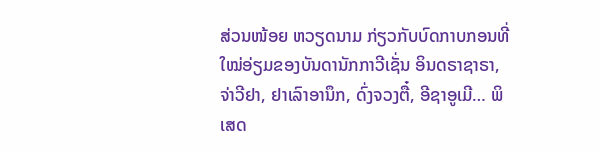ສ່ວນໜ້ອຍ ຫວຽດນາມ ກ່ຽວກັບບົດກາບກອນທີ່ໃໝ່ອ່ຽມຂອງບັນດານັກກາວີເຊັ່ນ ອິນດຣາຊາຣາ, ຈ່າວີຢາ, ຢາເລົາອານຶກ, ດົ່ງຈວງຕື໋, ອີຊາອູເມີ… ພິເສດ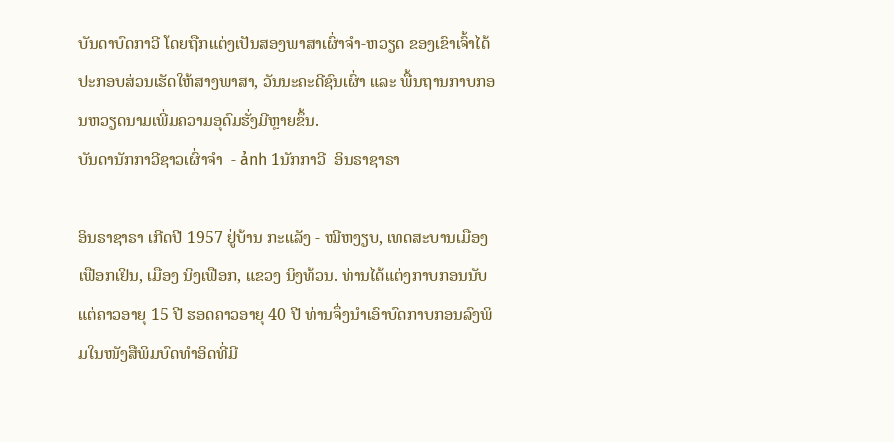ບັນດາບົດກາວີ ໂດຍຖືກແຕ່ງເປັນສອງພາສາເຜົ່າຈຳ-ຫວຽດ ຂອງເຂົາເຈົ້າໄດ້ປະກອບສ່ວນເຮັດໃຫ້ສາງພາສາ, ວັນນະຄະດີຊົນເຜົ່າ ແລະ ພື້ນຖານກາບກອນຫວຽດນາມເພີ່ມຄວາມອຸດົມຮັ່ງມີຫຼາຍຂຶ້ນ.
ບັນດານັກກາວີຊາວເຜົ່າຈຳ  - ảnh 1ນັກກາວີ  ອິນຣາຊາຣາ

ອິນຣາຊາຣາ ເກີດປີ 1957 ຢູ່ບ້ານ ກະແລັງ - ໝີຫງຽບ, ເທດສະບານເມືອງ ເຟືອກເຢິນ, ເມືອງ ນິງເຟືອກ, ແຂວງ ນິງທ້ວນ. ທ່ານໄດ້ແຕ່ງກາບກອນນັບແຕ່ຄາວອາຍຸ 15 ປີ ຮອດຄາວອາຍຸ 40 ປີ ທ່ານຈຶ່ງນຳເອົາບົດກາບກອນລົງພິມໃນໜັງສືພິມບົດທຳອິດທີ່ມີ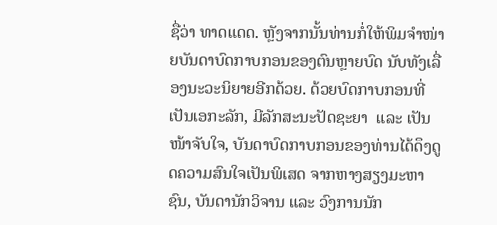ຊື່ວ່າ ທາດແດດ. ຫຼັງຈາກນັ້ນທ່ານກໍ່ໃຫ້ພິມຈຳໜ່າຍບັນດາບົດກາບກອນຂອງຕົນຫຼາຍບົດ ນັບທັງເລື່ອງນະວະນິຍາຍອີກດ້ວຍ. ດ້ວຍບົດກາບກອນທີ່ເປັນເອກະລັກ, ມີລັກສະນະປັດຊະຍາ  ແລະ ເປັນໜ້າຈັບໃຈ, ບັນດາບົດກາບກອນຂອງທ່ານໄດ້ດຶງດູດຄວາມສົນໃຈເປັນພິເສດ ຈາກຫາງສຽງມະຫາຊົນ, ບັນດານັກວິຈານ ແລະ ວົງການນັກ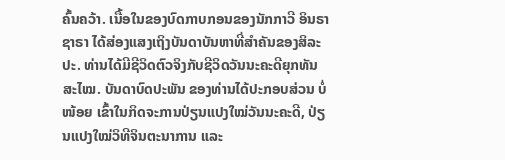ຄົ້ນຄວ້າ. ເນື້ອໃນຂອງບົດກາບກອນຂອງນັກກາວີ ອິນຣາຊາຣາ ໄດ້ສ່ອງແສງເຖິງບັນດາບັນຫາທີ່ສຳຄັນຂອງສິລະປະ. ທ່ານໄດ້ມີຊີວິດຕົວຈິງກັບຊີວິດວັນນະຄະດີຍຸກທັນສະໄໝ. ບັນດາບົດປະພັນ ຂອງທ່ານໄດ້ປະກອບສ່ວນ ບໍ່ໜ້ອຍ ເຂົ້າໃນກິດຈະການປ່ຽນແປງໃໝ່ວັນນະຄະດີ, ປ່ຽນແປງໃໝ່ວິທີຈິນຕະນາການ ແລະ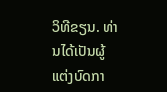ວິທີຂຽນ. ທ່ານໄດ້ເປັນຜູ້ແຕ່ງບົດກາ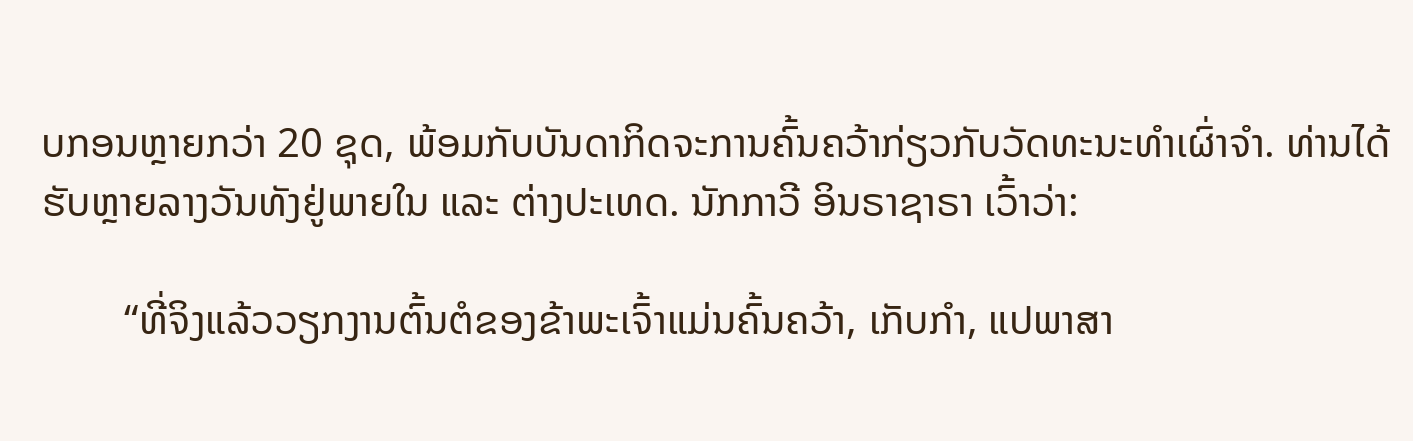ບກອນຫຼາຍກວ່າ 20 ຊຸດ, ພ້ອມກັບບັນດາກິດຈະການຄົ້ນຄວ້າກ່ຽວກັບວັດທະນະທຳເຜົ່າຈຳ. ທ່ານໄດ້ຮັບຫຼາຍລາງວັນທັງຢູ່ພາຍໃນ ແລະ ຕ່າງປະເທດ. ນັກກາວີ ອິນຣາຊາຣາ ເວົ້າວ່າ:

        “ທີ່ຈິງແລ້ວວຽກງານຕົ້ນຕໍຂອງຂ້າພະເຈົ້າແມ່ນຄົ້ນຄວ້າ, ເກັບກຳ, ແປພາສາ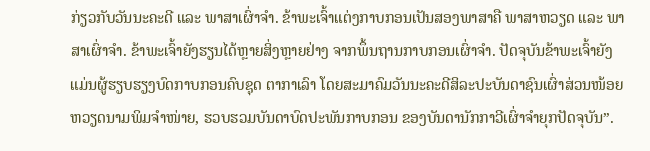ກ່ຽວກັບວັນນະຄະດີ ແລະ ພາສາເຜົ່າຈຳ. ຂ້າພະເຈົ້າແຕ່ງກາບກອນເປັນສອງພາສາຄື ພາສາຫວຽດ ແລະ ພາສາເຜົ່າຈຳ. ຂ້າພະເຈົ້າຍັງຮຽນໄດ້ຫຼາຍສິ່ງຫຼາຍຢ່າງ ຈາກພຶ້ນຖານກາບກອນເຜົ່າຈຳ. ປັດຈຸບັນຂ້າພະເຈົ້າຍັງແມ່ນຜູ້ຮຽບຮຽງບົດກາບກອນຄົບຊຸດ ຕາກາເລົາ ໂດຍສະມາຄົມວັນນະຄະດີສິລະປະບັນດາຊົນເຜົ່າສ່ວນໜ້ອຍຫວຽດນາມພິມຈຳໜ່າຍ, ຮວບຮວມບັນດາບົດປະພັນກາບກອນ ຂອງບັນດານັກກາວີເຜົ່າຈຳຍຸກປັດຈຸບັນ”.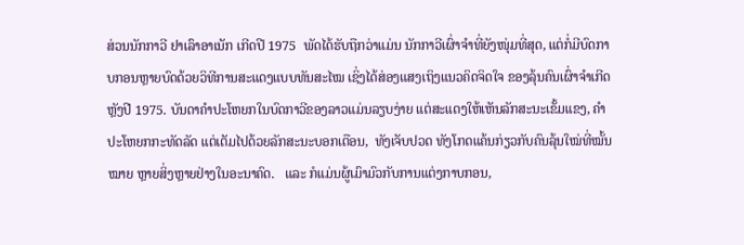ສ່ວນນັກກາວີ ຢາເລົາອາເນັກ ເກີດປີ 1975  ພັດໄດ້ຮັບຖືກວ່າແມ່ນ ນັກກາວີເຜົ່າຈຳທີ່ຍັງໜຸ່ມທີ່ສຸດ, ແຕ່ກໍ່ມີບົດກາບກອນຫຼາຍບົດດ້ວຍວິທີການສະແດງແບບທັນສະໄໝ ເຊິ່ງໄດ້ສ່ອງແສງເຖິງແນວຄິດຈິດໃຈ ຂອງລຸ້ນຄົນເຜົ່າຈຳເກີດຫຼັງປີ 1975. ບັນດາຄຳປະໂຫຍກໃນບົດກາວີຂອງລາວແມ່ນລຽບງ່າຍ ແຕ່ສະແດງໃຫ້ເຫັນລັກສະນະເຂັ້ມແຂງ, ຄຳປະໂຫຍກກະທັດລັດ ແຕ່ເຕັມໄປດ້ວຍລັກສະນະບອກເຕືອນ,  ທັງເຈັບປວດ ທັງໂກດແຄ້ນກ່ຽວກັບຄົນລຸ້ນໃໝ່ທີ່ໝັ້ນໝາຍ ຫຼາຍສິ່ງຫຼາຍຢ່າງໃນອະນາຄົດ.   ແລະ ກໍແມ່ນຜູ້ເມົາມົວກັບການແຕ່ງກາບກອນ,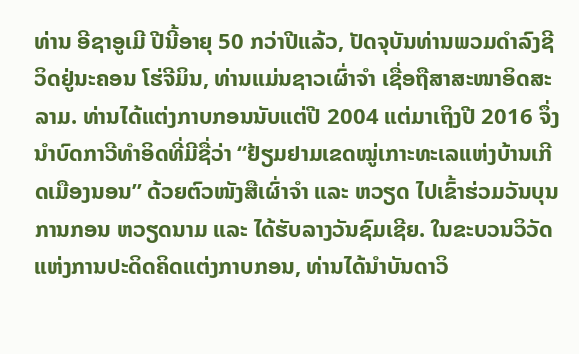ທ່ານ ອີຊາອູເມີ ປີນີ້ອາຍຸ 50 ກວ່າປີແລ້ວ, ປັດຈຸບັນທ່ານພວມດຳລົງຊີວິດຢູ່ນະຄອນ ໂຮ່ຈີມິນ, ທ່ານແມ່ນຊາວເຜົ່າຈຳ ເຊື່ອຖືສາສະໜາອິດສະລາມ. ທ່ານໄດ້ແຕ່ງກາບກອນນັບແຕ່ປີ 2004 ແຕ່ມາເຖິງປີ 2016 ຈຶ່ງນຳບົດກາວີທຳອິດທີ່ມີຊື່ວ່າ “ຢ້ຽມຢາມເຂດໝູ່ເກາະທະເລແຫ່ງບ້ານເກີດເມືອງນອນ” ດ້ວຍຕົວໜັງສືເຜົ່າຈຳ ແລະ ຫວຽດ ໄປເຂົ້າຮ່ວມວັນບຸນການກອນ ຫວຽດນາມ ແລະ ໄດ້ຮັບລາງວັນຊົມເຊີຍ. ໃນຂະບວນວິວັດແຫ່ງການປະດິດຄິດແຕ່ງກາບກອນ, ທ່ານໄດ້ນຳບັນດາວິ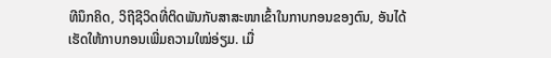ທີນຶກຄິດ, ວິຖີຊີວິດທີ່ຕິດພັນກັບສາສະໜາເຂົ້າໃນກາບກອນຂອງຕົນ, ອັນໄດ້ເຮັດໃຫ້ກາບກອນເພີ່ມຄວາມໃໝ່ອ່ຽມ. ເມື່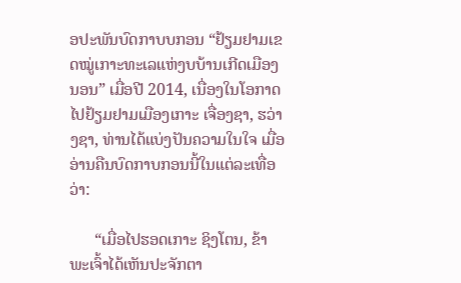ອປະພັນບົດກາບບກອນ “ຢ້ຽມຢາມເຂດໝູ່ເກາະທະເລແຫ່ງບບ້ານເກີດເມືອງນອນ” ເມື່ອປີ 2014, ເນື່ອງໃນໂອກາດໄປຢ້ຽມຢາມເມືອງເກາະ ເຈື່ອງຊາ, ຮວ່າງຊາ, ທ່ານໄດ້ແບ່ງປັນຄວາມໃນໃຈ ເມື່ອອ່ານຄືນບົດກາບກອນນີ້ໃນແຕ່ລະເທື່ອວ່າ:

      “ເມື່ອໄປຮອດເກາະ ຊິງໂຕນ, ຂ້າພະເຈົ້າໄດ້ເຫັນປະຈັກຕາ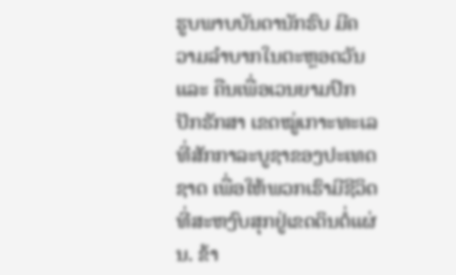ຮູບພາບບັນດານັກຮົບ ມີຄວາມລຳບາກໃນຕະຫຼອດວັນ ແລະ ຄືນເພື່ອເວນຍາມປົກປັກຮັກສາ ເຂດໝູ່ເກາະທະເລທີ່ສັກກາລະບູຊາຂອງປະເທດຊາດ ເພື່ອໃຫ້ພວກເຮົາມີຊີວິດທີ່ສະຫງົບສຸກຢູ່ເຂດດິນຕໍ່ແຜ່ນ. ຂ້າ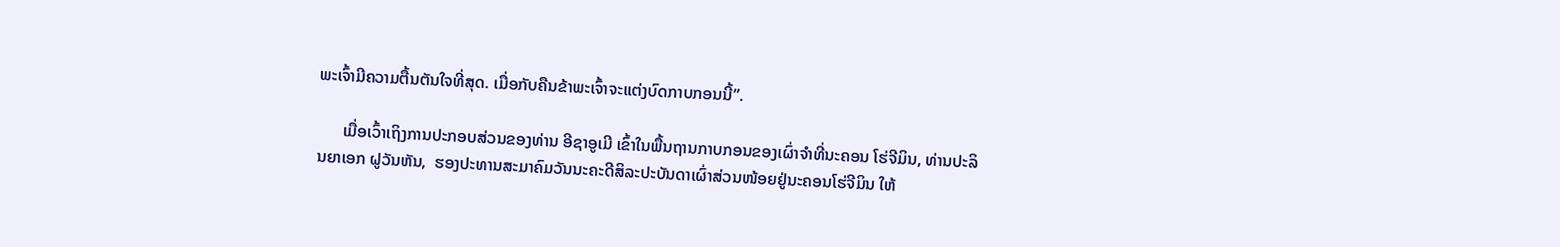ພະເຈົ້າມີຄວາມຕື້ນຕັນໃຈທີ່ສຸດ. ເມື່ອກັບຄືນຂ້າພະເຈົ້າຈະແຕ່ງບົດກາບກອນນີ້”.

      ເມື່ອເວົ້າເຖິງການປະກອບສ່ວນຂອງທ່ານ ອີຊາອູເມີ ເຂົ້າໃນພື້ນຖານກາບກອນຂອງເຜົ່າຈຳທີ່ນະຄອນ ໂຮ່ຈີມິນ, ທ່ານປະລິນຍາເອກ ຝູວັນຫັນ,  ຮອງປະທານສະມາຄົມວັນນະຄະດີສິລະປະບັນດາເຜົ່າສ່ວນໜ້ອຍຢູ່ນະຄອນໂຮ່ຈີມິນ ໃຫ້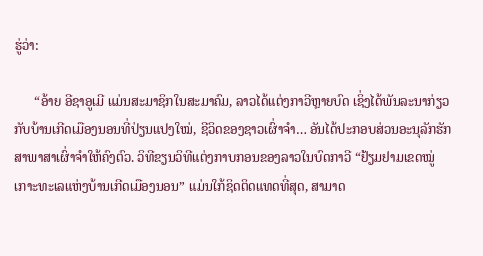ຮູ່ວ່າ:

      “ອ້າຍ ອີຊາອູເມີ ແມ່ນສະມາຊິກໃນສະມາຄົມ, ລາວໄດ້ແຕ່ງກາວີຫຼາຍບົດ ເຊິ່ງໄດ້ພັນລະນາກ່ຽວກັບບ້ານເກີດເມືອງນອນທີ່ປ່ຽນແປງໃໝ່, ຊີວິດຂອງຊາວເຜົ່າຈຳ… ອັນໄດ້ປະກອບສ່ວນອະນຸລັກຮັກສາພາສາເຜົ່າຈຳໃຫ້ຄົງຕົວ. ວິທີຂຽນວິທີແຕ່ງກາບກອນຂອງລາວໃນບົດກາວີ “ຢ້ຽມຢາມເຂດໝູ່ເກາະທະເລແຫ່ງບ້ານເກີດເມືອງນອນ” ແມ່ນໃກ້ຊິດຕິດແທດທີ່ສຸດ, ສາມາດ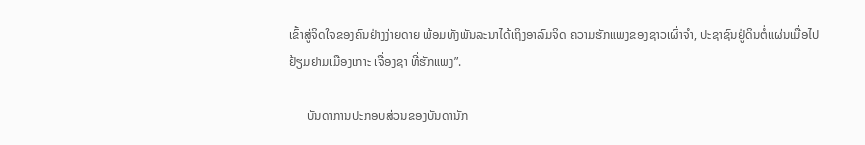ເຂົ້າສູ່ຈິດໃຈຂອງຄົນຢ່າງງ່າຍດາຍ ພ້ອມທັງພັນລະນາໄດ້ເຖິງອາລົມຈິດ ຄວາມຮັກແພງຂອງຊາວເຜົ່າຈຳ, ປະຊາຊົນຢູ່ດິນຕໍ່ແຜ່ນເມື່ອໄປຢ້ຽມຢາມເມືອງເກາະ ເຈື່ອງຊາ ທີ່ຮັກແພງ”.

      ບັນດາການປະກອບສ່ວນຂອງບັນດານັກ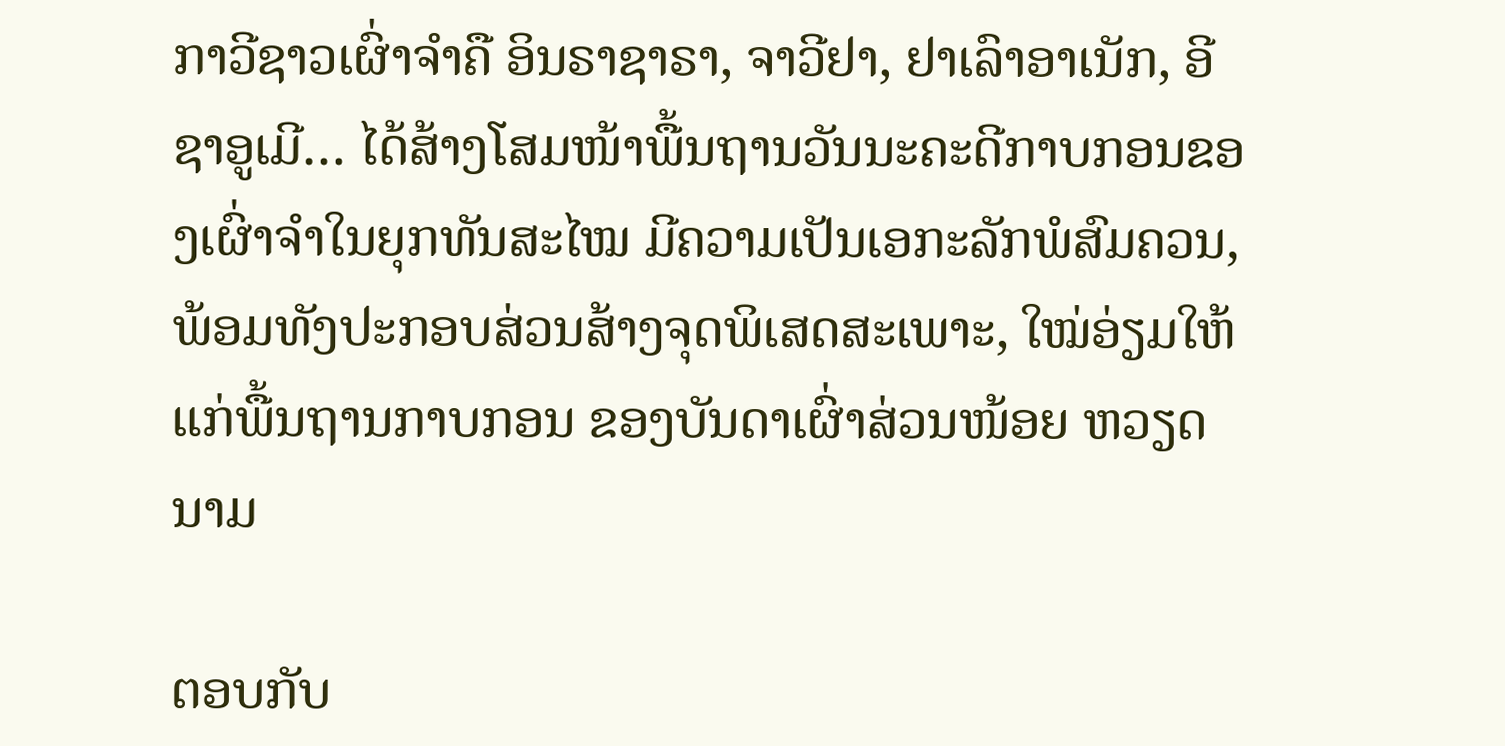ກາວີຊາວເຜົ່າຈຳຄື ອິນຣາຊາຣາ, ຈາວີຢາ, ຢາເລົາອາເນັກ, ອີຊາອູເມີ… ໄດ້ສ້າງໂສມໜ້າພື້ນຖານວັນນະຄະດີກາບກອນຂອງເຜົ່າຈຳໃນຍຸກທັນສະໄໝ ມີຄວາມເປັນເອກະລັກພໍສົມຄວນ, ພ້ອມທັງປະກອບສ່ວນສ້າງຈຸດພິເສດສະເພາະ, ໃໝ່ອ່ຽມໃຫ້ແກ່ພື້ນຖານກາບກອນ ຂອງບັນດາເຜົ່າສ່ວນໜ້ອຍ ຫວຽດນາມ

ຕອບກັບ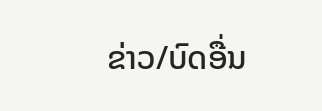ຂ່າວ/ບົດອື່ນ